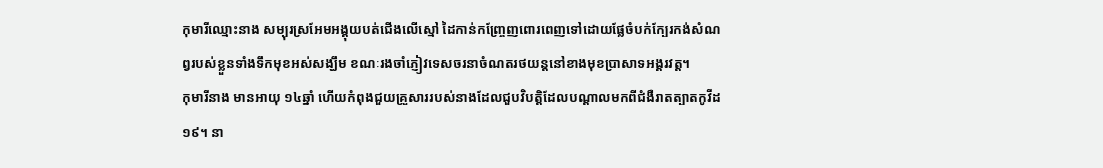កុមារីឈ្មោះនាង សម្បុរស្រអែមអង្គុយបត់ជើងលើស្មៅ ដៃកាន់កញ្រ្ចែញពោរពេញទៅដោយផ្លែចំបក់ក្បែរកង់សំណព្វរបស់ខ្លួនទាំងទឹកមុខអស់សង្ឃឹម ខណៈរងចាំភ្ញៀវទេសចរនាចំណតរថយន្តនៅខាងមុខប្រាសាទអង្គរវត្ត។
កុមារីនាង មានអាយុ ១៤ឆ្នាំ ហើយកំពុងជួយគ្រួសាររបស់នាងដែលជួបវិបត្តិដែលបណ្តាលមកពីជំងឺរាតត្បាតកូវីដ១៩។ នា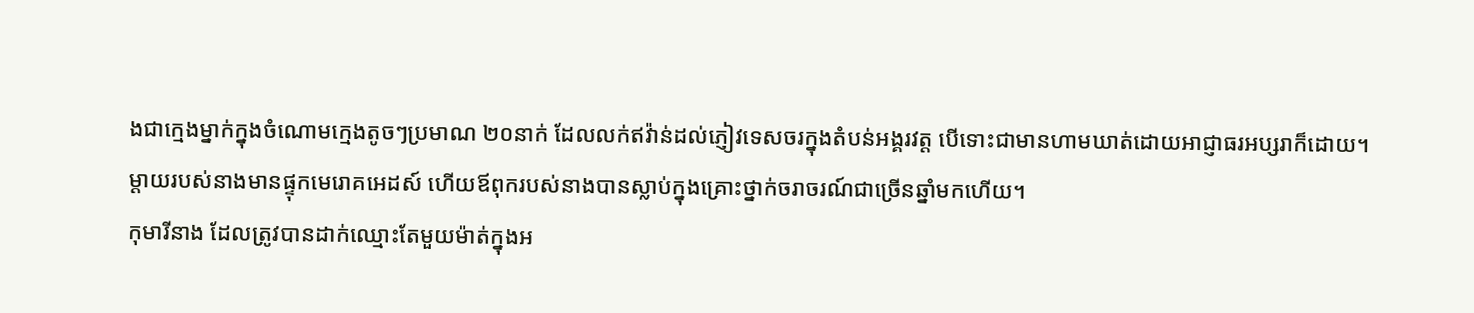ងជាក្មេងម្នាក់ក្នុងចំណោមក្មេងតូចៗប្រមាណ ២០នាក់ ដែលលក់ឥវ៉ាន់ដល់ភ្ញៀវទេសចរក្នុងតំបន់អង្គរវត្ត បើទោះជាមានហាមឃាត់ដោយអាជ្ញាធរអប្សរាក៏ដោយ។ ម្ដាយរបស់នាងមានផ្ទុកមេរោគអេដស៍ ហើយឪពុករបស់នាងបានស្លាប់ក្នុងគ្រោះថ្នាក់ចរាចរណ៍ជាច្រើនឆ្នាំមកហើយ។
កុមារីនាង ដែលត្រូវបានដាក់ឈ្មោះតែមួយម៉ាត់ក្នុងអ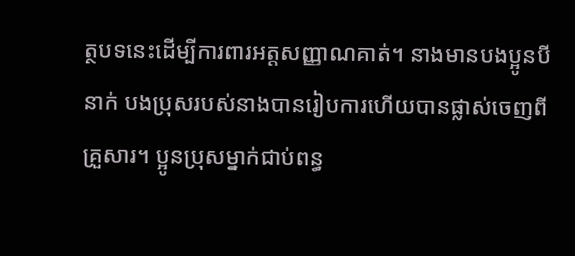ត្ថបទនេះដើម្បីការពារអត្តសញ្ញាណគាត់។ នាងមានបងប្អូនបីនាក់ បងប្រុសរបស់នាងបានរៀបការហើយបានផ្លាស់ចេញពីគ្រួសារ។ ប្អូនប្រុសម្នាក់ជាប់ពន្ធ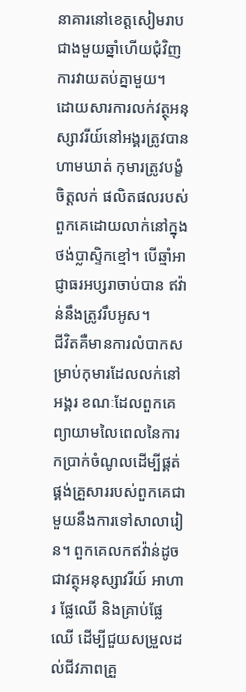នាគារនៅខេត្តសៀមរាបជាងមួយឆ្នាំហើយជុំវិញការវាយតប់គ្នាមួយ។
ដោយសារការលក់វត្ថុអនុស្សាវរីយ៍នៅអង្គរត្រូវបានហាមឃាត់ កុមារត្រូវបង្ខំចិត្តលក់ ផលិតផលរបស់ពួកគេដោយលាក់នៅក្នុងថង់ប្លាស្ទិកខ្មៅ។ បើឆ្មាំអាជ្ញាធរអប្សរាចាប់បាន ឥវ៉ាន់នឹងត្រូវរឹបអូស។
ជីវិតគឺមានការលំបាកសម្រាប់កុមារដែលលក់នៅអង្គរ ខណៈដែលពួកគេព្យាយាមលៃពេលនៃការកប្រាក់ចំណូលដើម្បីផ្គត់ផ្គង់គ្រួសាររបស់ពួកគេជាមួយនឹងការទៅសាលារៀន។ ពួកគេលកឥវ៉ាន់ដូចជាវត្ថុអនុស្សាវរីយ៍ អាហារ ផ្លែឈើ និងគ្រាប់ផ្លែឈើ ដើម្បីជួយសម្រួលដល់ជីវភាពគ្រួ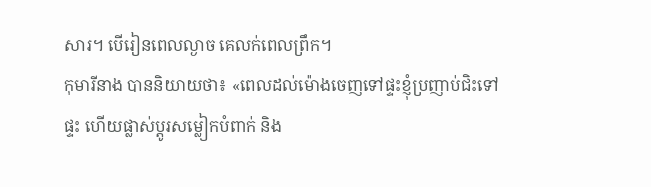សារ។ បើរៀនពេលល្ងាច គេលក់ពេលព្រឹក។
កុមារីនាង បាននិយាយថា៖ «ពេលដល់ម៉ោងចេញទៅផ្ទះខ្ញុំប្រញាប់ជិះទៅផ្ទះ ហើយផ្លាស់ប្តូរសម្លៀកបំពាក់ និង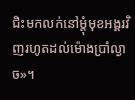ជិះមកលក់នៅម្ដុំមុខអង្គរវិញរហូតដល់ម៉ោងប្រាំល្ងាច»។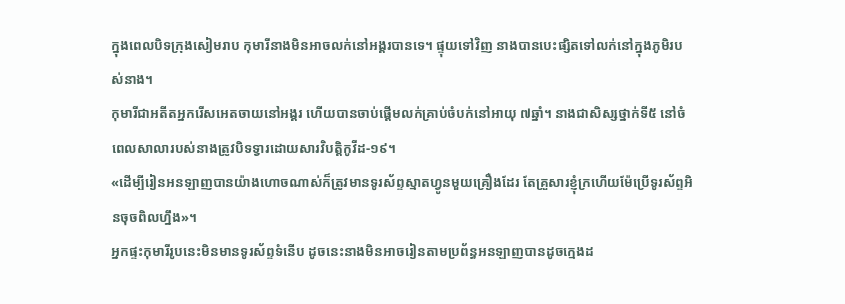ក្នុងពេលបិទក្រុងសៀមរាប កុមារីនាងមិនអាចលក់នៅអង្គរបានទេ។ ផ្ទុយទៅវិញ នាងបានបេះផ្សិតទៅលក់នៅក្នុងភូមិរបស់នាង។
កុមារីជាអតីតអ្នករើសអេតចាយនៅអង្គរ ហើយបានចាប់ផ្តើមលក់គ្រាប់ចំបក់នៅអាយុ ៧ឆ្នាំ។ នាងជាសិស្សថ្នាក់ទី៥ នៅចំពេលសាលារបស់នាងត្រូវបិទទ្វារដោយសារវិបត្តិកូវីដ-១៩។
«ដើម្បីរៀនអនឡាញបានយ៉ាងហោចណាស់ក៏ត្រូវមានទូរស័ព្ទស្មាតហ្វូនមួយគ្រឿងដែរ តែគ្រួសារខ្ញុំក្រហើយម៉ែប្រើទូរស័ព្ទអិនចុចពិលហ្នឹង»។
អ្នកផ្ទះកុមារីរូបនេះមិនមានទូរស័ព្ទទំនើប ដូចនេះនាងមិនអាចរៀនតាមប្រព័ន្ធអនឡាញបានដូចក្មេងដ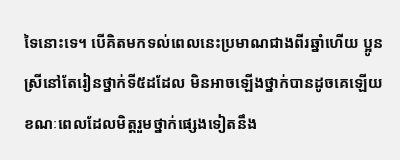ទៃនោះទេ។ បើគិតមកទល់ពេលនេះប្រមាណជាងពីរឆ្នាំហើយ ប្អូនស្រីនៅតែរៀនថ្នាក់ទី៥ដដែល មិនអាចឡើងថ្នាក់បានដូចគេឡើយ ខណៈពេលដែលមិត្តរួមថ្នាក់ផ្សេងទៀតនឹង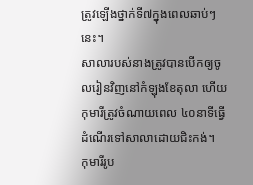ត្រូវឡើងថ្នាក់ទី៧ក្នុងពេលឆាប់ៗនេះ។
សាលារបស់នាងត្រូវបានបើកឲ្យចូលរៀនវិញនៅកំឡុងខែតុលា ហើយកុមារីត្រូវចំណាយពេល ៤០នាទីធ្វើដំណើរទៅសាលាដោយជិះកង់។
កុមារីរូប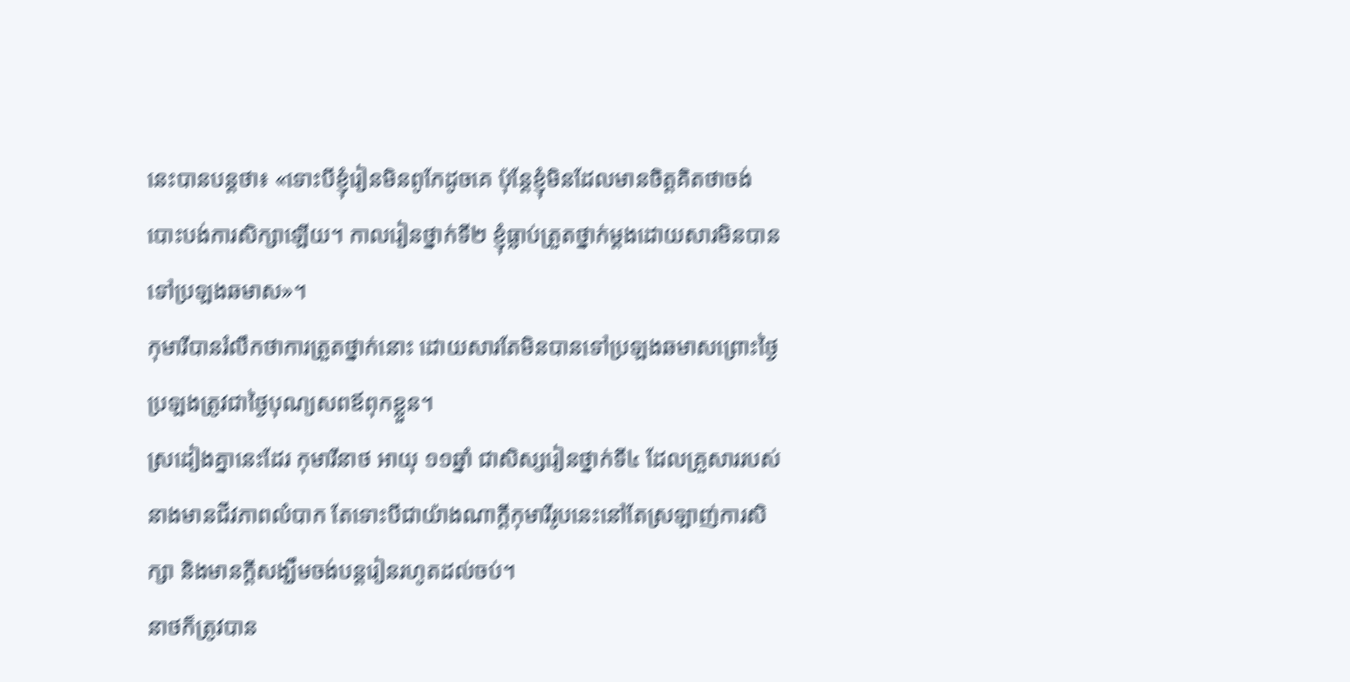នេះបានបន្តថា៖ «ទោះបីខ្ញុំរៀនមិនពូកែដូចគេ ប៉ុន្តែខ្ញុំមិនដែលមានចិត្តគិតថាចង់បោះបង់ការសិក្សាឡើយ។ កាលរៀនថ្នាក់ទី២ ខ្ញុំធ្លាប់ត្រួតថ្នាក់ម្ដងដោយសារមិនបានទៅប្រឡងឆមាស»។
កុមារីបានរំលឹកថាការត្រួតថ្នាក់នោះ ដោយសារតែមិនបានទៅប្រឡងឆមាសព្រោះថ្ងៃប្រឡងត្រូវជាថ្ងៃបុណ្យសពឪពុកខ្លួន។
ស្រដៀងគ្នានេះដែរ កុមារីនាថ អាយុ ១១ឆ្នាំ ជាសិស្សរៀនថ្នាក់ទី៤ ដែលគ្រួសាររបស់នាងមានជីវភាពលំបាក តែទោះបីជាយ៉ាងណាក្តីកុមារីរូបនេះនៅតែស្រឡាញ់ការសិក្សា និងមានក្តីសង្ឃឹមចង់បន្តរៀនរហូតដល់ចប់។
នាថក៏ត្រូវបាន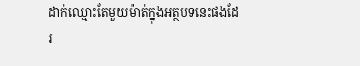ដាក់ឈ្មោះតែមួយម៉ាត់ក្នុងអត្ថបទនេះផងដែរ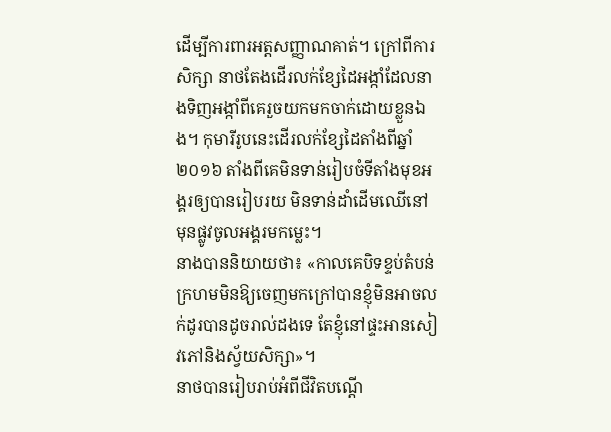ដើម្បីការពារអត្តសញ្ញាណគាត់។ ក្រៅពីការសិក្សា នាថតែងដើរលក់ខ្សែដៃអង្កាំដែលនាងទិញអង្កាំពីគេរួចយកមកចាក់ដោយខ្លួនឯង។ កុមារីរូបនេះដើរលក់ខ្សែដៃតាំងពីឆ្នាំ២០១៦ តាំងពីគេមិនទាន់រៀបចំទីតាំងមុខអង្គរឲ្យបានរៀបរយ មិនទាន់ដាំដើមឈើនៅមុនផ្លូវចូលអង្គរមកម្លេះ។
នាងបាននិយាយថា៖ «កាលគេបិទខ្ទប់តំបន់ក្រហមមិនឱ្យចេញមកក្រៅបានខ្ញុំមិនអាចលក់ដូរបានដូចរាល់ដងទេ តែខ្ញុំនៅផ្ទះអានសៀវភៅនិងស្វ័យសិក្សា»។
នាថបានរៀបរាប់អំពីជីវិតបណ្ដើ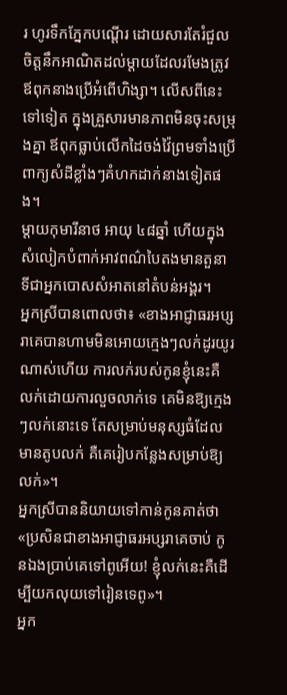រ ហូរទឹកភ្នែកបណ្ដើរ ដោយសារតែរំជួលចិត្តនឹកអាណិតដល់ម្ដាយដែលរមែងត្រូវឪពុកនាងប្រើអំពើហិង្សា។ លើសពីនេះទៅទៀត ក្នុងគ្រួសារមានភាពមិនចុះសម្រុងគ្នា ឪពុកធ្លាប់លើកដៃចង់វ៉ៃព្រមទាំងប្រើពាក្យសំដីខ្លាំងៗគំហកដាក់នាងទៀតផង។
ម្ដាយកុមារីនាថ អាយុ ៤៨ឆ្នាំ ហើយក្នុងសំលៀកបំពាក់អាវពណ៌បៃតងមានតួនាទីជាអ្នកបោសសំអាតនៅតំបន់អង្គរ។
អ្នកស្រីបានពោលថា៖ «ខាងអាជ្ញាធរអប្សរាគេបានហាមមិនអោយក្មេងៗលក់ដូរយូរណាស់ហើយ ការលក់របស់កូនខ្ញុំនេះគឺលក់ដោយការលួចលាក់ទេ គេមិនឱ្យក្មេងៗលក់នោះទេ តែសម្រាប់មនុស្សធំដែលមានតូបលក់ គឺគេរៀបកន្លែងសម្រាប់ឱ្យលក់»។
អ្នកស្រីបាននិយាយទៅកាន់កូនគាត់ថា «ប្រសិនជាខាងអាជ្ញាធរអប្សរាគេចាប់ កូនឯងប្រាប់គេទៅពូអើយ! ខ្ញុំលក់នេះគឺដើម្បីយកលុយទៅរៀនទេពូ»។
អ្នក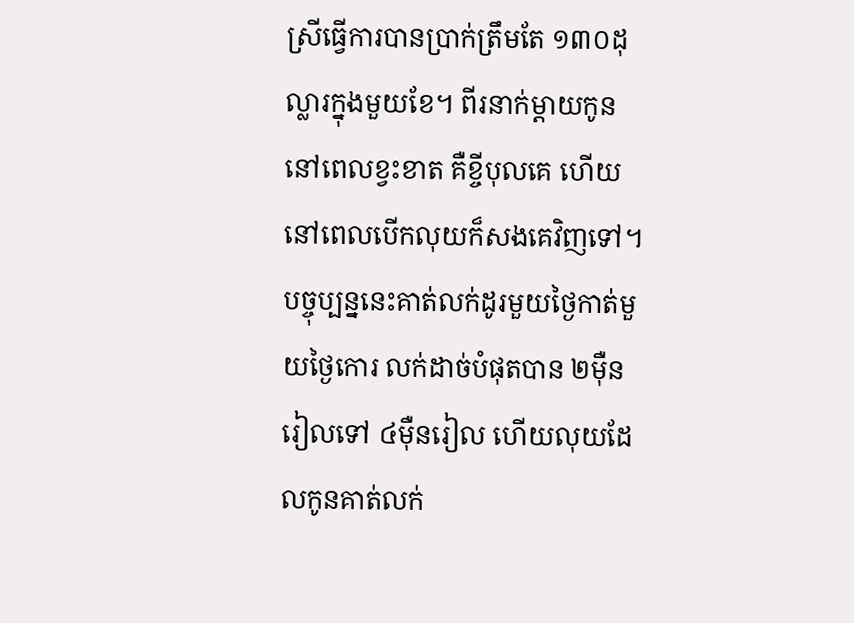ស្រីធ្វើការបានប្រាក់ត្រឹមតែ ១៣០ដុល្លារក្នុងមួយខែ។ ពីរនាក់ម្ដាយកូននៅពេលខ្វះខាត គឺខ្ចីបុលគេ ហើយនៅពេលបើកលុយក៏សងគេវិញទៅ។ បច្ចុប្បន្ននេះគាត់លក់ដូរមួយថ្ងៃកាត់មួយថ្ងៃកោរ លក់ដាច់បំផុតបាន ២ម៉ឺនរៀលទៅ ៤ម៉ឺនរៀល ហើយលុយដែលកូនគាត់លក់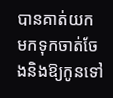បានគាត់យកមកទុកចាត់ចែងនិងឱ្យកូនទៅ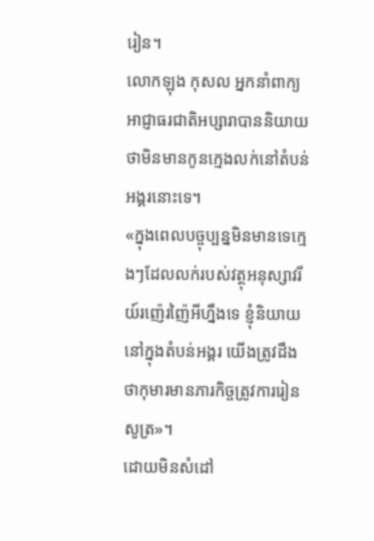រៀន។
លោកឡុង កុសល អ្នកនាំពាក្យអាជ្ញាធរជាតិអប្សារាបាននិយាយថាមិនមានកូនក្មេងលក់នៅតំបន់អង្គរនោះទេ។
«ក្នុងពេលបច្ចុប្បន្នមិនមានទេក្មេងៗដែលលក់របស់វត្ថុអនុស្សាវរីយ៍រញ៉េរញ៉ៃអីហ្នឹងទេ ខ្ញុំនិយាយនៅក្នុងតំបន់អង្គរ យើងត្រូវដឹងថាកុមារមានភារកិច្ចត្រូវការរៀនសូត្រ»។
ដោយមិនសំដៅ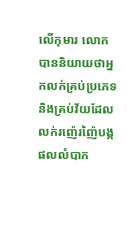លើកុមារ លោកបាននិយាយថាអ្នកលក់គ្រប់ប្រភេទ និងគ្រប់វ័យដែលលក់រញ៉េរញ៉ៃបង្កផលលំបាក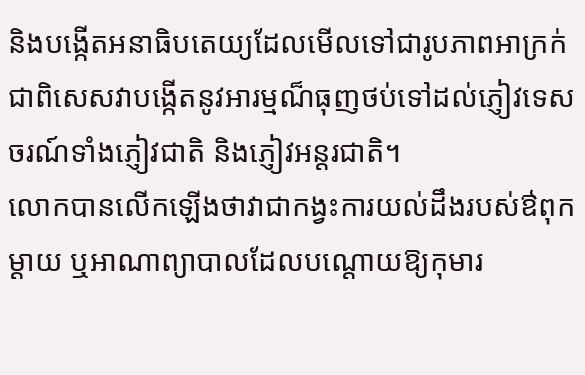និងបង្កើតអនាធិបតេយ្យដែលមើលទៅជារូបភាពអាក្រក់ ជាពិសេសវាបង្កើតនូវអារម្មណ៏ធុញថប់ទៅដល់ភ្ញៀវទេសចរណ៍ទាំងភ្ញៀវជាតិ និងភ្ញៀវអន្តរជាតិ។
លោកបានលើកឡើងថាវាជាកង្វះការយល់ដឹងរបស់ឳពុកម្តាយ ឬអាណាព្យាបាលដែលបណ្តោយឱ្យកុមារ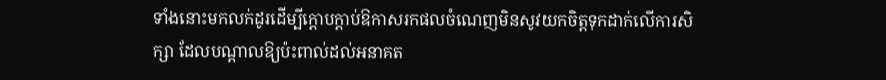ទាំងនោះមកលក់ដូរដើម្បីក្តោបក្ដាប់ឱកាសរកផលចំណេញមិនសូវយកចិត្តទុកដាក់លើការសិក្សា ដែលបណ្ដាលឱ្យប៉ះពាល់ដល់អនាគត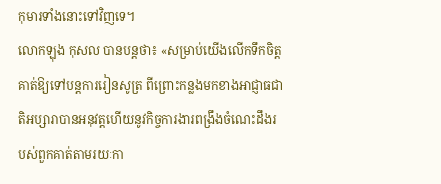កុមារទាំងនោះទៅវិញទេ។
លោកឡុង កុសល បានបន្តថា៖ «សម្រាប់យើងលើកទឹកចិត្តគាត់ឱ្យទៅបន្តការរៀនសូត្រ ពីព្រោះកន្លងមកខាងអាជ្ញាធជាតិអប្សារាបានអនុវត្តហើយនូវកិច្ចការងារពង្រឹងចំណេះដឹងរបស់ពួកគាត់តាមរយៈកា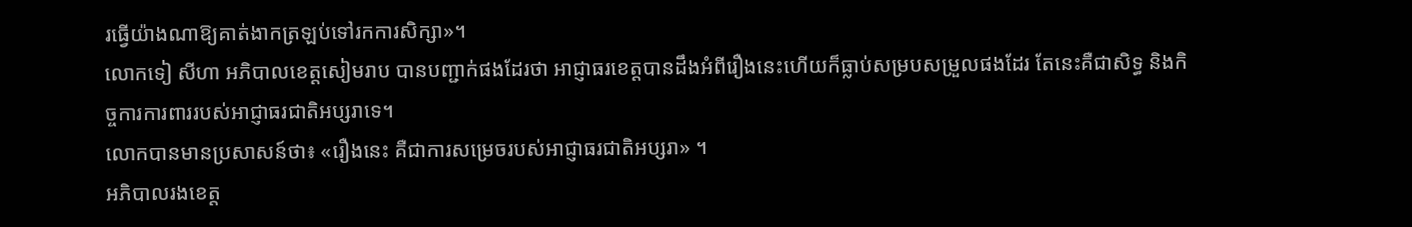រធ្វើយ៉ាងណាឱ្យគាត់ងាកត្រឡប់ទៅរកការសិក្សា»។
លោកទៀ សីហា អភិបាលខេត្តសៀមរាប បានបញ្ជាក់ផងដែរថា អាជ្ញាធរខេត្តបានដឹងអំពីរឿងនេះហើយក៏ធ្លាប់សម្របសម្រួលផងដែរ តែនេះគឺជាសិទ្ធ និងកិច្ចការការពាររបស់អាជ្ញាធរជាតិអប្សរាទេ។
លោកបានមានប្រសាសន៍ថា៖ «រឿងនេះ គឺជាការសម្រេចរបស់អាជ្ញាធរជាតិអប្សរា» ។
អភិបាលរងខេត្ត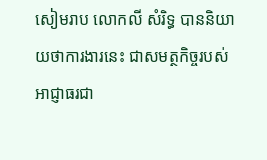សៀមរាប លោកលី សំរិទ្ធ បាននិយាយថាការងារនេះ ជាសមត្ថកិច្ចរបស់អាជ្ញាធរជា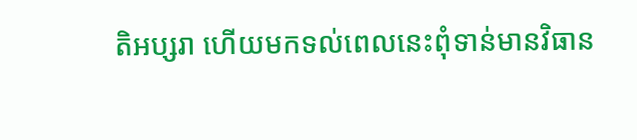តិអប្សរា ហើយមកទល់ពេលនេះពុំទាន់មានវិធាន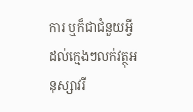ការ ឬក៏ជាជំនួយអ្វីដល់ក្មេងៗលក់វត្ថុអនុស្សាវរី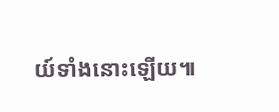យ៍ទាំងនោះឡើយ៕